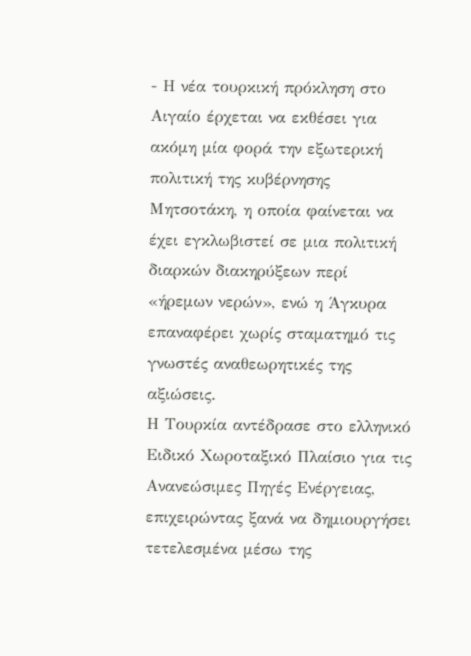- Η νέα τουρκική πρόκληση στο Αιγαίο έρχεται να εκθέσει για ακόμη μία φορά την εξωτερική πολιτική της κυβέρνησης Μητσοτάκη, η οποία φαίνεται να έχει εγκλωβιστεί σε μια πολιτική διαρκών διακηρύξεων περί «ήρεμων νερών», ενώ η Άγκυρα επαναφέρει χωρίς σταματημό τις γνωστές αναθεωρητικές της αξιώσεις.
Η Τουρκία αντέδρασε στο ελληνικό Ειδικό Χωροταξικό Πλαίσιο για τις Ανανεώσιμες Πηγές Ενέργειας, επιχειρώντας ξανά να δημιουργήσει τετελεσμένα μέσω της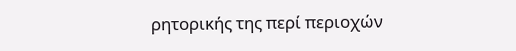ρητορικής της περί περιοχών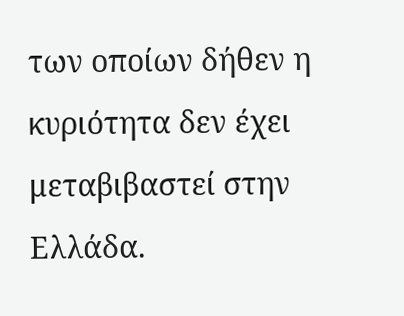των οποίων δήθεν η κυριότητα δεν έχει μεταβιβαστεί στην Ελλάδα.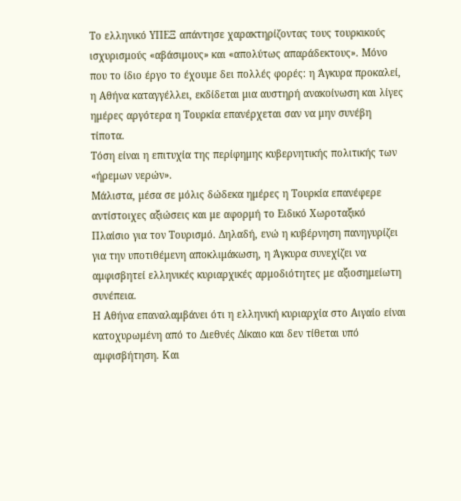Το ελληνικό ΥΠΕΞ απάντησε χαρακτηρίζοντας τους τουρκικούς ισχυρισμούς «αβάσιμους» και «απολύτως απαράδεκτους». Μόνο που το ίδιο έργο το έχουμε δει πολλές φορές: η Άγκυρα προκαλεί, η Αθήνα καταγγέλλει, εκδίδεται μια αυστηρή ανακοίνωση και λίγες ημέρες αργότερα η Τουρκία επανέρχεται σαν να μην συνέβη τίποτα.
Τόση είναι η επιτυχία της περίφημης κυβερνητικής πολιτικής των «ήρεμων νερών».
Μάλιστα, μέσα σε μόλις δώδεκα ημέρες η Τουρκία επανέφερε αντίστοιχες αξιώσεις και με αφορμή το Ειδικό Χωροταξικό Πλαίσιο για τον Τουρισμό. Δηλαδή, ενώ η κυβέρνηση πανηγυρίζει για την υποτιθέμενη αποκλιμάκωση, η Άγκυρα συνεχίζει να αμφισβητεί ελληνικές κυριαρχικές αρμοδιότητες με αξιοσημείωτη συνέπεια.
Η Αθήνα επαναλαμβάνει ότι η ελληνική κυριαρχία στο Αιγαίο είναι κατοχυρωμένη από το Διεθνές Δίκαιο και δεν τίθεται υπό αμφισβήτηση. Και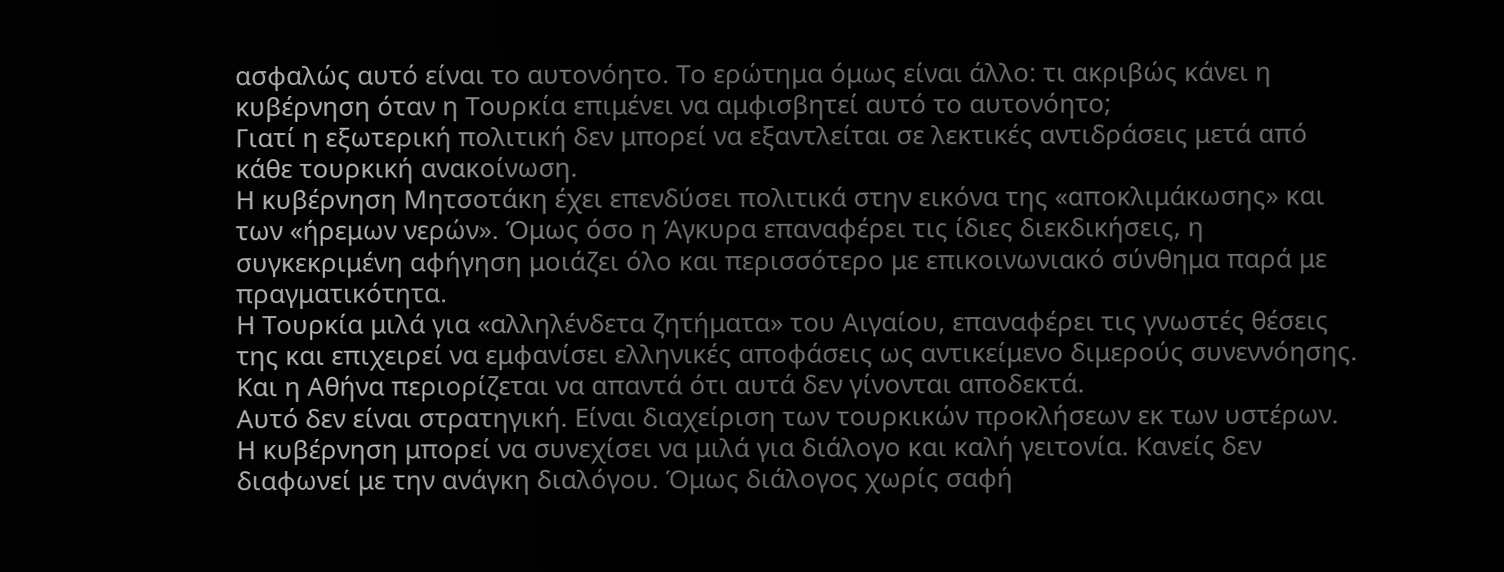ασφαλώς αυτό είναι το αυτονόητο. Το ερώτημα όμως είναι άλλο: τι ακριβώς κάνει η κυβέρνηση όταν η Τουρκία επιμένει να αμφισβητεί αυτό το αυτονόητο;
Γιατί η εξωτερική πολιτική δεν μπορεί να εξαντλείται σε λεκτικές αντιδράσεις μετά από κάθε τουρκική ανακοίνωση.
Η κυβέρνηση Μητσοτάκη έχει επενδύσει πολιτικά στην εικόνα της «αποκλιμάκωσης» και των «ήρεμων νερών». Όμως όσο η Άγκυρα επαναφέρει τις ίδιες διεκδικήσεις, η συγκεκριμένη αφήγηση μοιάζει όλο και περισσότερο με επικοινωνιακό σύνθημα παρά με πραγματικότητα.
Η Τουρκία μιλά για «αλληλένδετα ζητήματα» του Αιγαίου, επαναφέρει τις γνωστές θέσεις της και επιχειρεί να εμφανίσει ελληνικές αποφάσεις ως αντικείμενο διμερούς συνεννόησης. Και η Αθήνα περιορίζεται να απαντά ότι αυτά δεν γίνονται αποδεκτά.
Αυτό δεν είναι στρατηγική. Είναι διαχείριση των τουρκικών προκλήσεων εκ των υστέρων.
Η κυβέρνηση μπορεί να συνεχίσει να μιλά για διάλογο και καλή γειτονία. Κανείς δεν διαφωνεί με την ανάγκη διαλόγου. Όμως διάλογος χωρίς σαφή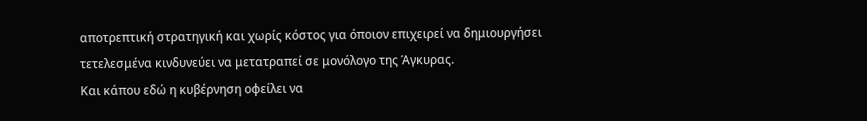αποτρεπτική στρατηγική και χωρίς κόστος για όποιον επιχειρεί να δημιουργήσει τετελεσμένα κινδυνεύει να μετατραπεί σε μονόλογο της Άγκυρας.
Και κάπου εδώ η κυβέρνηση οφείλει να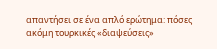απαντήσει σε ένα απλό ερώτημα: πόσες ακόμη τουρκικές «διαψεύσεις»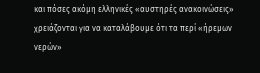και πόσες ακόμη ελληνικές «αυστηρές ανακοινώσεις» χρειάζονται για να καταλάβουμε ότι τα περί «ήρεμων νερών»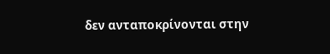δεν ανταποκρίνονται στην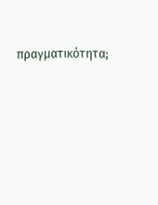πραγματικότητα;